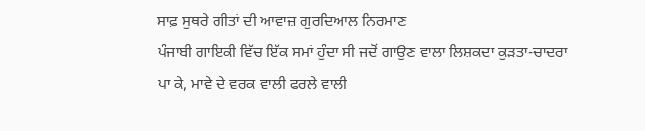ਸਾਫ਼ ਸੁਥਰੇ ਗੀਤਾਂ ਦੀ ਆਵਾਜ਼ ਗੁਰਦਿਆਲ ਨਿਰਮਾਣ
ਪੰਜਾਬੀ ਗਾਇਕੀ ਵਿੱਚ ਇੱਕ ਸਮਾਂ ਹੁੰਦਾ ਸੀ ਜਦੋਂ ਗਾਉਣ ਵਾਲਾ ਲਿਸ਼ਕਦਾ ਕੁੜਤਾ-ਚਾਦਰਾ ਪਾ ਕੇ, ਮਾਵੇ ਦੇ ਵਰਕ ਵਾਲੀ ਫਰਲੇ ਵਾਲੀ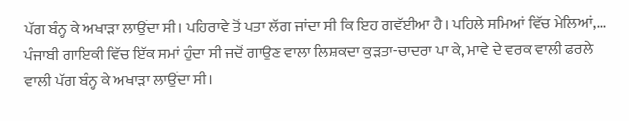ਪੱਗ ਬੰਨ੍ਹ ਕੇ ਅਖਾੜਾ ਲਾਉਂਦਾ ਸੀ। ਪਹਿਰਾਵੇ ਤੋਂ ਪਤਾ ਲੱਗ ਜਾਂਦਾ ਸੀ ਕਿ ਇਹ ਗਵੱਈਆ ਹੈ। ਪਹਿਲੇ ਸਮਿਆਂ ਵਿੱਚ ਮੇਲਿਆਂ,...
ਪੰਜਾਬੀ ਗਾਇਕੀ ਵਿੱਚ ਇੱਕ ਸਮਾਂ ਹੁੰਦਾ ਸੀ ਜਦੋਂ ਗਾਉਣ ਵਾਲਾ ਲਿਸ਼ਕਦਾ ਕੁੜਤਾ-ਚਾਦਰਾ ਪਾ ਕੇ, ਮਾਵੇ ਦੇ ਵਰਕ ਵਾਲੀ ਫਰਲੇ ਵਾਲੀ ਪੱਗ ਬੰਨ੍ਹ ਕੇ ਅਖਾੜਾ ਲਾਉਂਦਾ ਸੀ।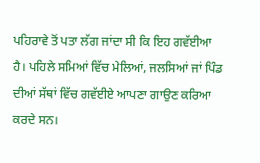ਪਹਿਰਾਵੇ ਤੋਂ ਪਤਾ ਲੱਗ ਜਾਂਦਾ ਸੀ ਕਿ ਇਹ ਗਵੱਈਆ ਹੈ। ਪਹਿਲੇ ਸਮਿਆਂ ਵਿੱਚ ਮੇਲਿਆਂ, ਜਲਸਿਆਂ ਜਾਂ ਪਿੰਡ ਦੀਆਂ ਸੱਥਾਂ ਵਿੱਚ ਗਵੱਈਏ ਆਪਣਾ ਗਾਉਣ ਕਰਿਆ ਕਰਦੇ ਸਨ।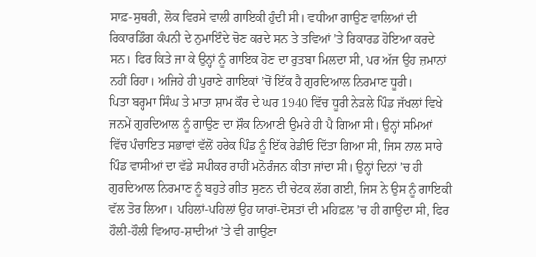ਸਾਫ਼-ਸੁਥਰੀ, ਲੋਕ ਵਿਰਸੇ ਵਾਲੀ ਗਾਇਕੀ ਹੁੰਦੀ ਸੀ। ਵਧੀਆ ਗਾਉਣ ਵਾਲਿਆਂ ਦੀ ਰਿਕਾਰਡਿੰਗ ਕੰਪਨੀ ਦੇ ਨੁਮਾਇੰਦੇ ਚੋਣ ਕਰਦੇ ਸਨ ਤੇ ਤਵਿਆਂ ’ਤੇ ਰਿਕਾਰਡ ਹੋਇਆ ਕਰਦੇ ਸਨ। ਫਿਰ ਕਿਤੇ ਜਾ ਕੇ ਉਨ੍ਹਾਂ ਨੂੰ ਗਾਇਕ ਹੋਣ ਦਾ ਰੁਤਬਾ ਮਿਲਦਾ ਸੀ, ਪਰ ਅੱਜ ਉਹ ਜ਼ਮਾਨਾਂ ਨਹੀਂ ਰਿਹਾ। ਅਜਿਹੇ ਹੀ ਪੁਰਾਣੇ ਗਾਇਕਾਂ ’ਚੋਂ ਇੱਕ ਹੈ ਗੁਰਦਿਆਲ ਨਿਰਮਾਣ ਧੂਰੀ।
ਪਿਤਾ ਬਰ੍ਹਮਾ ਸਿੰਘ ਤੇ ਮਾਤਾ ਸ਼ਾਮ ਕੌਰ ਦੇ ਘਰ 1940 ਵਿੱਚ ਧੂਰੀ ਨੇੜਲੇ ਪਿੰਡ ਜੱਖਲਾਂ ਵਿਖੇ ਜਨਮੇਂ ਗੁਰਦਿਆਲ ਨੂੰ ਗਾਉਣ ਦਾ ਸ਼ੌਕ ਨਿਆਣੀ ਉਮਰੇ ਹੀ ਪੈ ਗਿਆ ਸੀ। ਉਨ੍ਹਾਂ ਸਮਿਆਂ ਵਿੱਚ ਪੰਚਾਇਤ ਸਭਾਵਾਂ ਵੱਲੋਂ ਹਰੇਕ ਪਿੰਡ ਨੂੰ ਇੱਕ ਰੇਡੀਓ ਦਿੱਤਾ ਗਿਆ ਸੀ, ਜਿਸ ਨਾਲ ਸਾਰੇ ਪਿੰਡ ਵਾਸੀਆਂ ਦਾ ਵੱਡੇ ਸਪੀਕਰ ਰਾਹੀਂ ਮਨੋਰੰਜਨ ਕੀਤਾ ਜਾਂਦਾ ਸੀ। ਉਨ੍ਹਾਂ ਦਿਨਾਂ ’ਚ ਹੀ ਗੁਰਦਿਆਲ ਨਿਰਮਾਣ ਨੂੰ ਬਹੁਤੇ ਗੀਤ ਸੁਣਨ ਦੀ ਚੇਟਕ ਲੱਗ ਗਈ, ਜਿਸ ਨੇ ਉਸ ਨੂੰ ਗਾਇਕੀ ਵੱਲ ਤੋਰ ਲਿਆ। ਪਹਿਲਾਂ-ਪਹਿਲਾਂ ਉਹ ਯਾਰਾਂ-ਦੋਸਤਾਂ ਦੀ ਮਹਿਫ਼ਲ ’ਚ ਹੀ ਗਾਉਂਦਾ ਸੀ, ਫਿਰ ਹੌਲੀ-ਹੌਲੀ ਵਿਆਹ-ਸ਼ਾਦੀਆਂ ’ਤੇ ਵੀ ਗਾਉਣਾ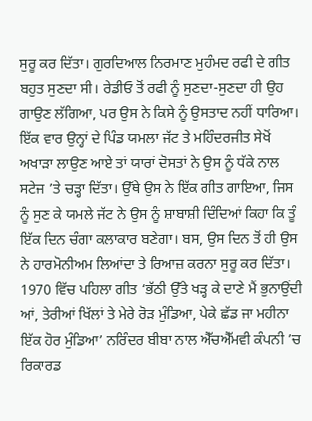ਸੁਰੂ ਕਰ ਦਿੱਤਾ। ਗੁਰਦਿਆਲ ਨਿਰਮਾਣ ਮੁਹੰਮਦ ਰਫੀ ਦੇ ਗੀਤ ਬਹੁਤ ਸੁਣਦਾ ਸੀ। ਰੇਡੀਓ ਤੋਂ ਰਫੀ ਨੂੰ ਸੁਣਦਾ-ਸੁਣਦਾ ਹੀ ਉਹ ਗਾਉਣ ਲੱਗਿਆ, ਪਰ ਉਸ ਨੇ ਕਿਸੇ ਨੂੰ ਉਸਤਾਦ ਨਹੀਂ ਧਾਰਿਆ। ਇੱਕ ਵਾਰ ਉਨ੍ਹਾਂ ਦੇ ਪਿੰਡ ਯਮਲਾ ਜੱਟ ਤੇ ਮਹਿੰਦਰਜੀਤ ਸੇਖੋਂ ਅਖਾੜਾ ਲਾਉਣ ਆਏ ਤਾਂ ਯਾਰਾਂ ਦੋਸਤਾਂ ਨੇ ਉਸ ਨੂੰ ਧੱਕੇ ਨਾਲ ਸਟੇਜ ’ਤੇ ਚੜ੍ਹਾ ਦਿੱਤਾ। ਉੱਥੇ ਉਸ ਨੇ ਇੱਕ ਗੀਤ ਗਾਇਆ, ਜਿਸ ਨੂੰ ਸੁਣ ਕੇ ਯਮਲੇ ਜੱਟ ਨੇ ਉਸ ਨੂੰ ਸ਼ਾਬਾਸ਼ੀ ਦਿੰਦਿਆਂ ਕਿਹਾ ਕਿ ਤੂੰ ਇੱਕ ਦਿਨ ਚੰਗਾ ਕਲਾਕਾਰ ਬਣੇਗਾ। ਬਸ, ਉਸ ਦਿਨ ਤੋਂ ਹੀ ਉਸ ਨੇ ਹਾਰਮੋਨੀਅਮ ਲਿਆਂਦਾ ਤੇ ਰਿਆਜ਼ ਕਰਨਾ ਸੁਰੂ ਕਰ ਦਿੱਤਾ।
1970 ਵਿੱਚ ਪਹਿਲਾ ਗੀਤ ‘ਭੱਠੀ ਉੱਤੇ ਖੜ੍ਹ ਕੇ ਦਾਣੇ ਮੈਂ ਭੁਨਾਉਂਦੀ ਆਂ, ਤੇਰੀਆਂ ਖਿੱਲਾਂ ਤੇ ਮੇਰੇ ਰੋੜ ਮੁੰਡਿਆ, ਪੇਕੇ ਛੱਡ ਜਾ ਮਹੀਨਾ ਇੱਕ ਹੋਰ ਮੁੰਡਿਆ’ ਨਰਿੰਦਰ ਬੀਬਾ ਨਾਲ ਐੱਚਐੱਮਵੀ ਕੰਪਨੀ ’ਚ ਰਿਕਾਰਡ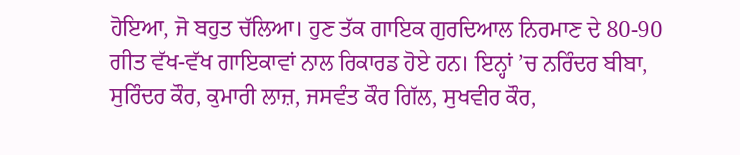ਹੋਇਆ, ਜੋ ਬਹੁਤ ਚੱਲਿਆ। ਹੁਣ ਤੱਕ ਗਾਇਕ ਗੁਰਦਿਆਲ ਨਿਰਮਾਣ ਦੇ 80-90 ਗੀਤ ਵੱਖ-ਵੱਖ ਗਾਇਕਾਵਾਂ ਨਾਲ ਰਿਕਾਰਡ ਹੋਏ ਹਨ। ਇਨ੍ਹਾਂ ’ਚ ਨਰਿੰਦਰ ਬੀਬਾ, ਸੁਰਿੰਦਰ ਕੌਰ, ਕੁਮਾਰੀ ਲਾਜ਼, ਜਸਵੰਤ ਕੌਰ ਗਿੱਲ, ਸੁਖਵੀਰ ਕੌਰ,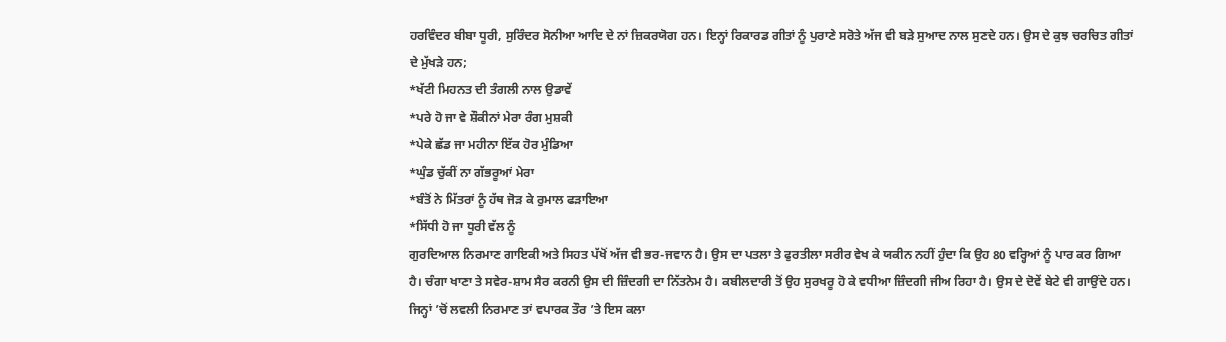ਹਰਵਿੰਦਰ ਬੀਬਾ ਧੂਰੀ, ਸੁਰਿੰਦਰ ਸੋਨੀਆ ਆਦਿ ਦੇ ਨਾਂ ਜ਼ਿਕਰਯੋਗ ਹਨ। ਇਨ੍ਹਾਂ ਰਿਕਾਰਡ ਗੀਤਾਂ ਨੂੰ ਪੁਰਾਣੇ ਸਰੋਤੇ ਅੱਜ ਵੀ ਬੜੇ ਸੁਆਦ ਨਾਲ ਸੁਣਦੇ ਹਨ। ਉਸ ਦੇ ਕੁਝ ਚਰਚਿਤ ਗੀਤਾਂ ਦੇ ਮੁੱਖੜੇ ਹਨ;
*ਖੱਟੀ ਮਿਹਨਤ ਦੀ ਤੰਗਲੀ ਨਾਲ ਉਡਾਵੇਂ
*ਪਰੇ ਹੋ ਜਾ ਵੇ ਸ਼ੌਕੀਨਾਂ ਮੇਰਾ ਰੰਗ ਮੁਸ਼ਕੀ
*ਪੇਕੇ ਛੱਡ ਜਾ ਮਹੀਨਾ ਇੱਕ ਹੋਰ ਮੁੰਡਿਆ
*ਘੁੰਡ ਚੁੱਕੀਂ ਨਾ ਗੱਭਰੂਆਂ ਮੇਰਾ
*ਬੰਤੋਂ ਨੇ ਮਿੱਤਰਾਂ ਨੂੰ ਹੱਥ ਜੋੜ ਕੇ ਰੁਮਾਲ ਫੜਾਇਆ
*ਸਿੱਧੀ ਹੋ ਜਾ ਧੂਰੀ ਵੱਲ ਨੂੰ
ਗੁਰਦਿਆਲ ਨਿਰਮਾਣ ਗਾਇਕੀ ਅਤੇ ਸਿਹਤ ਪੱਖੋਂ ਅੱਜ ਵੀ ਭਰ-ਜਵਾਨ ਹੈ। ਉਸ ਦਾ ਪਤਲਾ ਤੇ ਫੁਰਤੀਲਾ ਸਰੀਰ ਵੇਖ ਕੇ ਯਕੀਨ ਨਹੀਂ ਹੁੰਦਾ ਕਿ ਉਹ 80 ਵਰ੍ਹਿਆਂ ਨੂੰ ਪਾਰ ਕਰ ਗਿਆ ਹੈ। ਚੰਗਾ ਖਾਣਾ ਤੇ ਸਵੇਰ-ਸ਼ਾਮ ਸੈਰ ਕਰਨੀ ਉਸ ਦੀ ਜ਼ਿੰਦਗੀ ਦਾ ਨਿੱਤਨੇਮ ਹੈ। ਕਬੀਲਦਾਰੀ ਤੋਂ ਉਹ ਸੁਰਖਰੂ ਹੋ ਕੇ ਵਧੀਆ ਜ਼ਿੰਦਗੀ ਜੀਅ ਰਿਹਾ ਹੈ। ਉਸ ਦੇ ਦੋਵੇਂ ਬੇਟੇ ਵੀ ਗਾਉਂਦੇ ਹਨ। ਜਿਨ੍ਹਾਂ ’ਚੋਂ ਲਵਲੀ ਨਿਰਮਾਣ ਤਾਂ ਵਪਾਰਕ ਤੌਰ ’ਤੇ ਇਸ ਕਲਾ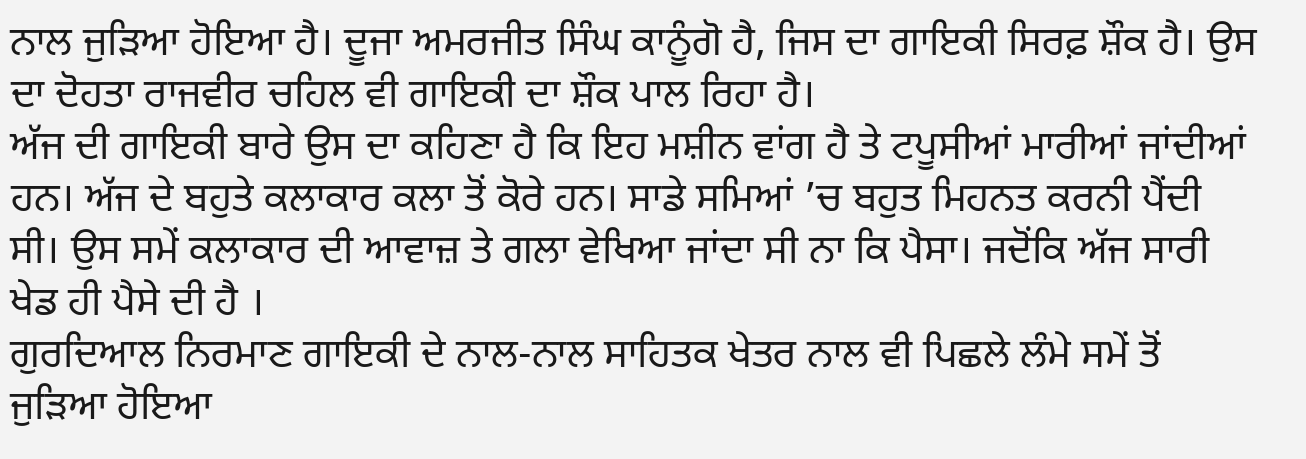ਨਾਲ ਜੁੜਿਆ ਹੋਇਆ ਹੈ। ਦੂਜਾ ਅਮਰਜੀਤ ਸਿੰਘ ਕਾਨੂੰਗੋ ਹੈ, ਜਿਸ ਦਾ ਗਾਇਕੀ ਸਿਰਫ਼ ਸ਼ੌਕ ਹੈ। ਉਸ ਦਾ ਦੋਹਤਾ ਰਾਜਵੀਰ ਚਹਿਲ ਵੀ ਗਾਇਕੀ ਦਾ ਸ਼ੌਕ ਪਾਲ ਰਿਹਾ ਹੈ।
ਅੱਜ ਦੀ ਗਾਇਕੀ ਬਾਰੇ ਉਸ ਦਾ ਕਹਿਣਾ ਹੈ ਕਿ ਇਹ ਮਸ਼ੀਨ ਵਾਂਗ ਹੈ ਤੇ ਟਪੂਸੀਆਂ ਮਾਰੀਆਂ ਜਾਂਦੀਆਂ ਹਨ। ਅੱਜ ਦੇ ਬਹੁਤੇ ਕਲਾਕਾਰ ਕਲਾ ਤੋਂ ਕੋਰੇ ਹਨ। ਸਾਡੇ ਸਮਿਆਂ ’ਚ ਬਹੁਤ ਮਿਹਨਤ ਕਰਨੀ ਪੈਂਦੀ ਸੀ। ਉਸ ਸਮੇਂ ਕਲਾਕਾਰ ਦੀ ਆਵਾਜ਼ ਤੇ ਗਲਾ ਵੇਖਿਆ ਜਾਂਦਾ ਸੀ ਨਾ ਕਿ ਪੈਸਾ। ਜਦੋਂਕਿ ਅੱਜ ਸਾਰੀ ਖੇਡ ਹੀ ਪੈਸੇ ਦੀ ਹੈ ।
ਗੁਰਦਿਆਲ ਨਿਰਮਾਣ ਗਾਇਕੀ ਦੇ ਨਾਲ-ਨਾਲ ਸਾਹਿਤਕ ਖੇਤਰ ਨਾਲ ਵੀ ਪਿਛਲੇ ਲੰਮੇ ਸਮੇਂ ਤੋਂ ਜੁੜਿਆ ਹੋਇਆ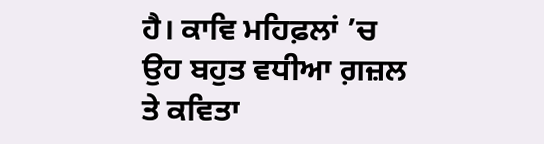ਹੈ। ਕਾਵਿ ਮਹਿਫ਼ਲਾਂ ’ਚ ਉਹ ਬਹੁਤ ਵਧੀਆ ਗ਼ਜ਼ਲ ਤੇ ਕਵਿਤਾ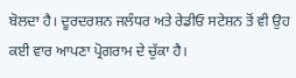ਬੋਲਦਾ ਹੈ। ਦੂਰਦਰਸ਼ਨ ਜਲੰਧਰ ਅਤੇ ਰੇਡੀਓ ਸਟੇਸ਼ਨ ਤੋਂ ਵੀ ਉਹ ਕਈ ਵਾਰ ਆਪਣਾ ਪ੍ਰੋਗਰਾਮ ਦੇ ਚੁੱਕਾ ਹੈ।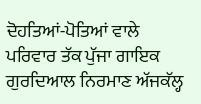ਦੋਹਤਿਆਂ-ਪੋਤਿਆਂ ਵਾਲੇ ਪਰਿਵਾਰ ਤੱਕ ਪੁੱਜਾ ਗਾਇਕ ਗੁਰਦਿਆਲ ਨਿਰਮਾਣ ਅੱਜਕੱਲ੍ਹ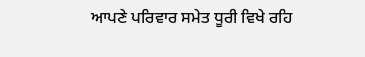ਆਪਣੇ ਪਰਿਵਾਰ ਸਮੇਤ ਧੂਰੀ ਵਿਖੇ ਰਹਿ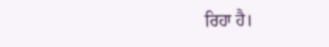ਰਿਹਾ ਹੈ।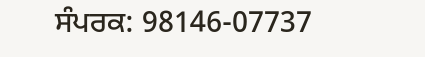ਸੰਪਰਕ: 98146-07737